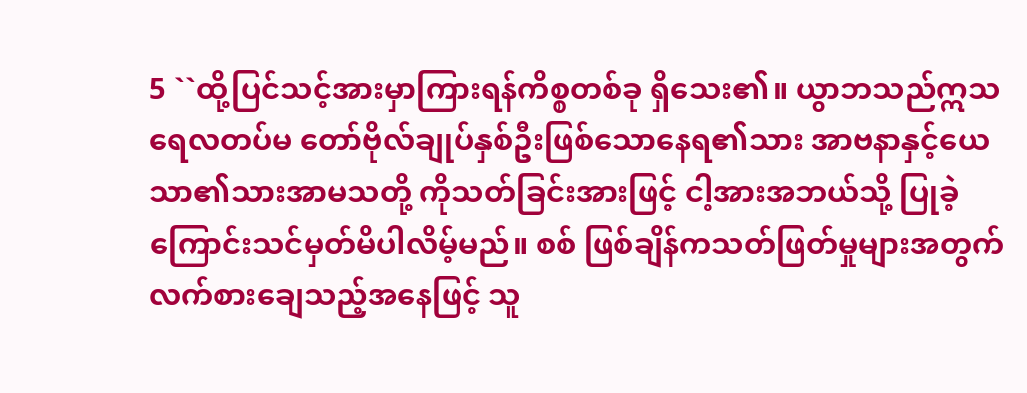5 ``ထို့ပြင်သင့်အားမှာကြားရန်ကိစ္စတစ်ခု ရှိသေး၏။ ယွာဘသည်ဣသရေလတပ်မ တော်ဗိုလ်ချုပ်နှစ်ဦးဖြစ်သောနေရ၏သား အာဗနာနှင့်ယေသာ၏သားအာမသတို့ ကိုသတ်ခြင်းအားဖြင့် ငါ့အားအဘယ်သို့ ပြုခဲ့ကြောင်းသင်မှတ်မိပါလိမ့်မည်။ စစ် ဖြစ်ချိန်ကသတ်ဖြတ်မှုများအတွက် လက်စားချေသည့်အနေဖြင့် သူ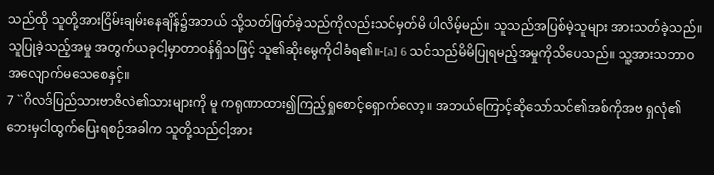သည်ထို သူတို့အားငြိမ်းချမ်းနေချိန်၌အဘယ် သို့သတ်ဖြတ်ခဲ့သည်ကိုလည်းသင်မှတ်မိ ပါလိမ့်မည်။ သူသည်အပြစ်မဲ့သူများ အားသတ်ခဲ့သည်။ သူပြုခဲ့သည့်အမှု အတွက်ယခုငါ့မှာတာဝန်ရှိသဖြင့် သူ၏ဆိုးမွေကိုငါခံရ၏။-[a] 6 သင်သည်မိမိပြုရမည့်အမှုကိုသိပေသည်။ သူ့အားသဘာဝအလျောက်မသေစေနှင့်။
7 ``ဂိလဒ်ပြည်သားဗာဇိလဲ၏သားများကို မူ ကရုဏာထား၍ကြည့်ရှုစောင့်ရှောက်လော့။ အဘယ်ကြောင့်ဆိုသော်သင်၏အစ်ကိုအဗ ရှလုံ၏ဘေးမှငါထွက်ပြေးရစဉ်အခါက သူတို့သည်ငါ့အား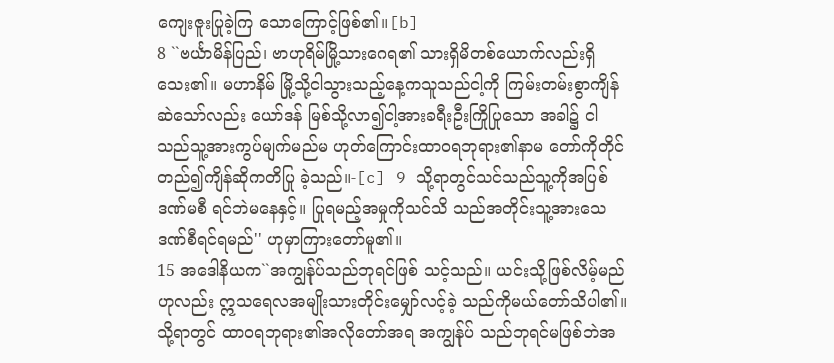ကျေးဇူးပြုခဲ့ကြ သောကြောင့်ဖြစ်၏။[b]
8 ``ဗင်္ယာမိန်ပြည်၊ ဗာဟုရိမ်မြို့သားဂေရ၏ သားရှိမိတစ်ယောက်လည်းရှိသေး၏။ မဟာနိမ် မြို့သို့ငါသွားသည့်နေ့ကသူသည်ငါ့ကို ကြမ်းတမ်းစွာကျိန်ဆဲသော်လည်း ယော်ဒန် မြစ်သို့လာ၍ငါ့အားခရီးဦးကြိုပြုသော အခါ၌ ငါသည်သူ့အားကွပ်မျက်မည်မ ဟုတ်ကြောင်းထာဝရဘုရား၏နာမ တော်ကိုတိုင်တည်၍ကျိန်ဆိုကတိပြု ခဲ့သည်။-[c] 9 သို့ရာတွင်သင်သည်သူ့ကိုအပြစ်ဒဏ်မစီ ရင်ဘဲမနေနှင့်။ ပြုရမည့်အမှုကိုသင်သိ သည်အတိုင်းသူ့အားသေဒဏ်စီရင်ရမည်'' ဟုမှာကြားတော်မူ၏။
15 အဒေါနိယက``အကျွန်ုပ်သည်ဘုရင်ဖြစ် သင့်သည်။ ယင်းသို့ဖြစ်လိမ့်မည်ဟုလည်း ဣသရေလအမျိုးသားတိုင်းမျှော်လင့်ခဲ့ သည်ကိုမယ်တော်သိပါ၏။ သို့ရာတွင် ထာဝရဘုရား၏အလိုတော်အရ အကျွန်ုပ် သည်ဘုရင်မဖြစ်ဘဲအ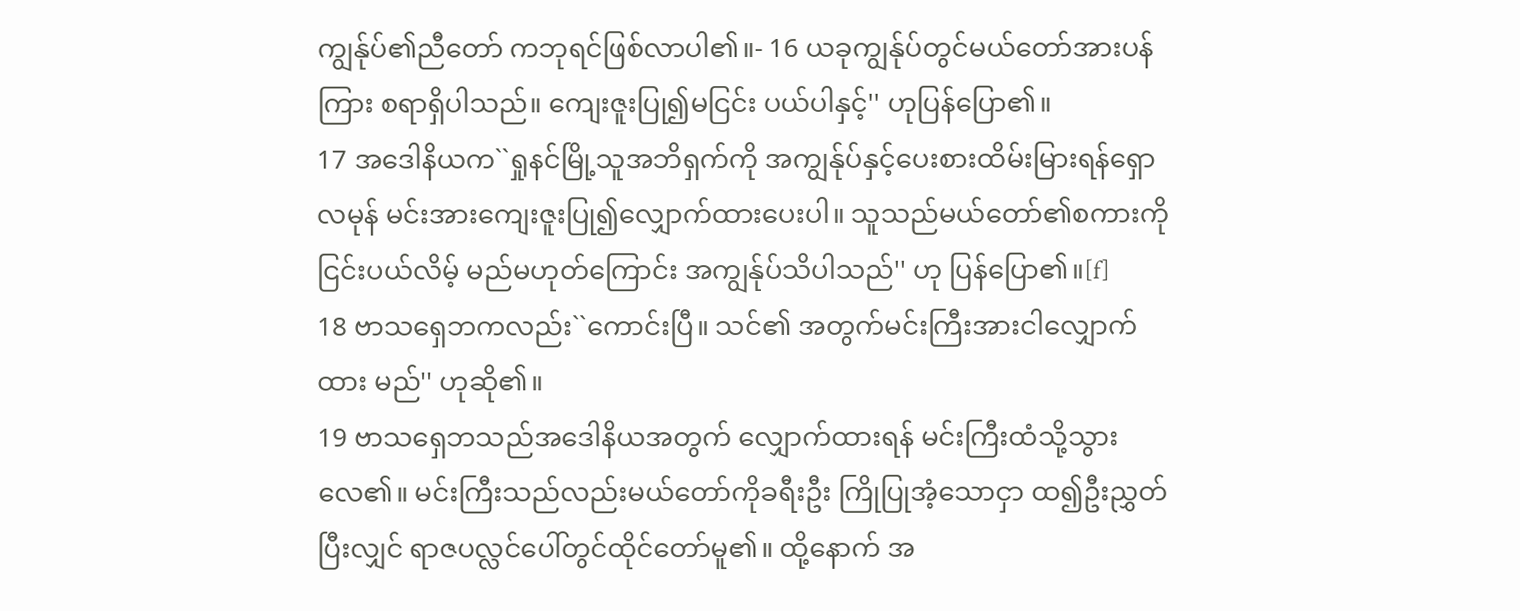ကျွန်ုပ်၏ညီတော် ကဘုရင်ဖြစ်လာပါ၏။- 16 ယခုကျွန်ုပ်တွင်မယ်တော်အားပန်ကြား စရာရှိပါသည်။ ကျေးဇူးပြု၍မငြင်း ပယ်ပါနှင့်'' ဟုပြန်ပြော၏။
17 အဒေါနိယက``ရှုနင်မြို့သူအဘိရှက်ကို အကျွန်ုပ်နှင့်ပေးစားထိမ်းမြားရန်ရှောလမုန် မင်းအားကျေးဇူးပြု၍လျှောက်ထားပေးပါ။ သူသည်မယ်တော်၏စကားကိုငြင်းပယ်လိမ့် မည်မဟုတ်ကြောင်း အကျွန်ုပ်သိပါသည်'' ဟု ပြန်ပြော၏။[f]
18 ဗာသရှေဘကလည်း``ကောင်းပြီ။ သင်၏ အတွက်မင်းကြီးအားငါလျှောက်ထား မည်'' ဟုဆို၏။
19 ဗာသရှေဘသည်အဒေါနိယအတွက် လျှောက်ထားရန် မင်းကြီးထံသို့သွားလေ၏။ မင်းကြီးသည်လည်းမယ်တော်ကိုခရီးဦး ကြိုပြုအံ့သောငှာ ထ၍ဦးညွှတ်ပြီးလျှင် ရာဇပလ္လင်ပေါ်တွင်ထိုင်တော်မူ၏။ ထို့နောက် အ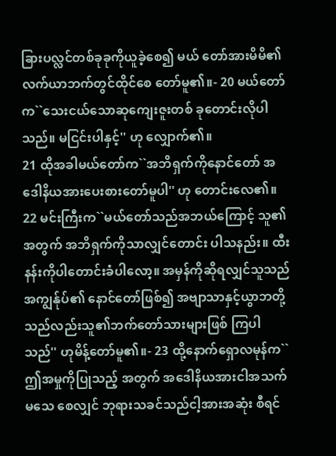ခြားပလ္လင်တစ်ခုခုကိုယူခဲ့စေ၍ မယ် တော်အားမိမိ၏လက်ယာဘက်တွင်ထိုင်စေ တော်မူ၏။- 20 မယ်တော်က``သေးငယ်သောဆုကျေးဇူးတစ် ခုတောင်းလိုပါသည်။ မငြင်းပါနှင့်'' ဟု လျှောက်၏။
21 ထိုအခါမယ်တော်က``အဘိရှက်ကိုနောင်တော် အဒေါနိယအားပေးစားတော်မူပါ'' ဟု တောင်းလေ၏။
22 မင်းကြီးက``မယ်တော်သည်အဘယ်ကြောင့် သူ၏အတွက် အဘိရှက်ကိုသာလျှင်တောင်း ပါသနည်း။ ထီးနန်းကိုပါတောင်းခံပါလော့။ အမှန်ကိုဆိုရလျှင်သူသည်အကျွန်ုပ်၏ နောင်တော်ဖြစ်၍ အဗျာသာနှင့်ယွာဘတို့ သည်လည်းသူ၏ဘက်တော်သားများဖြစ် ကြပါသည်'' ဟုမိန့်တော်မူ၏။- 23 ထို့နောက်ရှောလမုန်က``ဤအမှုကိုပြုသည့် အတွက် အဒေါနိယအားငါအသက်မသေ စေလျှင် ဘုရားသခင်သည်ငါ့အားအဆုံး စီရင်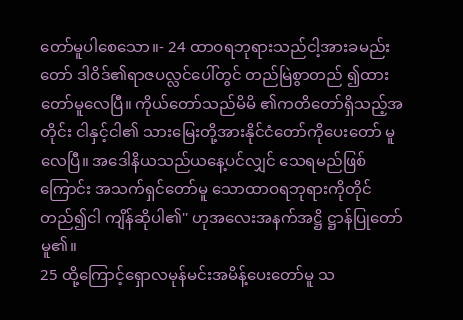တော်မူပါစေသော။- 24 ထာဝရဘုရားသည်ငါ့အားခမည်းတော် ဒါဝိဒ်၏ရာဇပလ္လင်ပေါ်တွင် တည်မြဲစွာတည် ၍ထားတော်မူလေပြီ။ ကိုယ်တော်သည်မိမိ ၏ကတိတော်ရှိသည့်အတိုင်း ငါနှင့်ငါ၏ သားမြေးတို့အားနိုင်ငံတော်ကိုပေးတော် မူလေပြီ။ အဒေါနိယသည်ယနေ့ပင်လျှင် သေရမည်ဖြစ်ကြောင်း အသက်ရှင်တော်မူ သောထာဝရဘုရားကိုတိုင်တည်၍ငါ ကျိန်ဆိုပါ၏'' ဟုအလေးအနက်အဋ္ဌိ ဋ္ဌာန်ပြုတော်မူ၏။
25 ထို့ကြောင့်ရှောလမုန်မင်းအမိန့်ပေးတော်မူ သ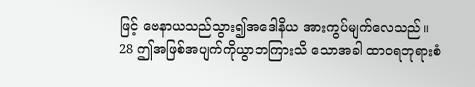ဖြင့် ဗေနာယသည်သွား၍အဒေါနိယ အားကွပ်မျက်လေသည်။
28 ဤအဖြစ်အပျက်ကိုယွာဘကြားသိ သောအခါ ထာဝရဘုရားစံ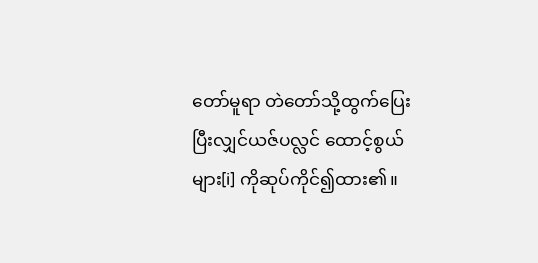တော်မူရာ တဲတော်သို့ထွက်ပြေးပြီးလျှင်ယဇ်ပလ္လင် ထောင့်စွယ်များ[i] ကိုဆုပ်ကိုင်၍ထား၏။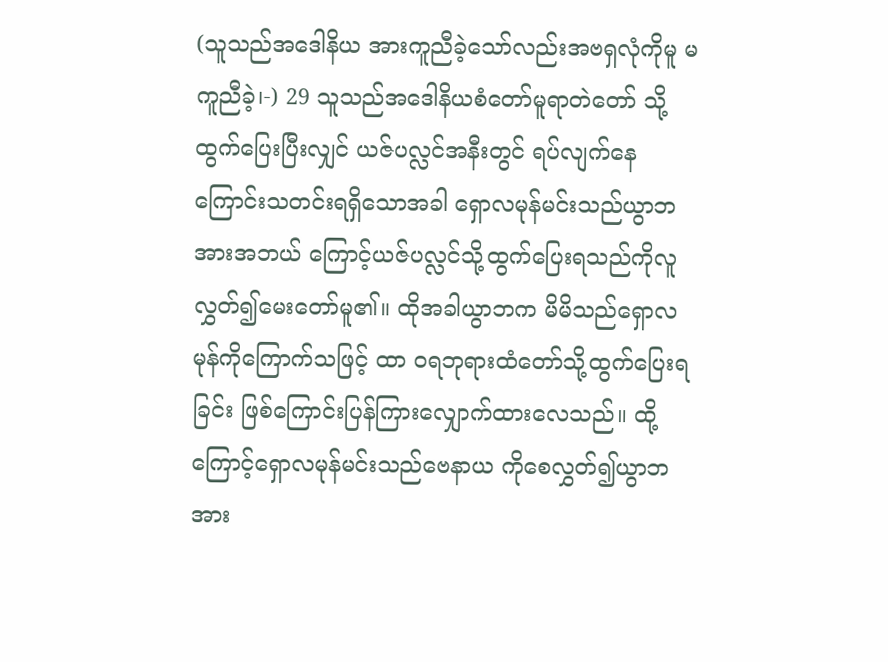(သူသည်အဒေါနိယ အားကူညီခဲ့သော်လည်းအဗရှလုံကိုမူ မကူညီခဲ့၊-) 29 သူသည်အဒေါနိယစံတော်မူရာတဲတော် သို့ထွက်ပြေးပြီးလျှင် ယဇ်ပလ္လင်အနီးတွင် ရပ်လျက်နေကြောင်းသတင်းရရှိသောအခါ ရှောလမုန်မင်းသည်ယွာဘအားအဘယ် ကြောင့်ယဇ်ပလ္လင်သို့ထွက်ပြေးရသည်ကိုလူ လွှတ်၍မေးတော်မူ၏။ ထိုအခါယွာဘက မိမိသည်ရှောလမုန်ကိုကြောက်သဖြင့် ထာ ဝရဘုရားထံတော်သို့ထွက်ပြေးရခြင်း ဖြစ်ကြောင်းပြန်ကြားလျှောက်ထားလေသည်။ ထို့ကြောင့်ရှောလမုန်မင်းသည်ဗေနာယ ကိုစေလွှတ်၍ယွာဘအား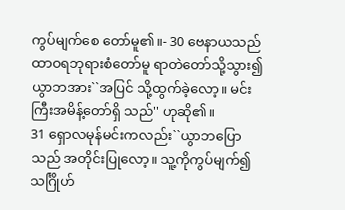ကွပ်မျက်စေ တော်မူ၏။- 30 ဗေနာယသည်ထာဝရဘုရားစံတော်မူ ရာတဲတော်သို့သွား၍ ယွာဘအား``အပြင် သို့ထွက်ခဲ့လော့။ မင်းကြီးအမိန့်တော်ရှိ သည်'' ဟုဆို၏။
31 ရှောလမုန်မင်းကလည်း``ယွာဘပြောသည် အတိုင်းပြုလော့။ သူ့ကိုကွပ်မျက်၍သင်္ဂြိုဟ်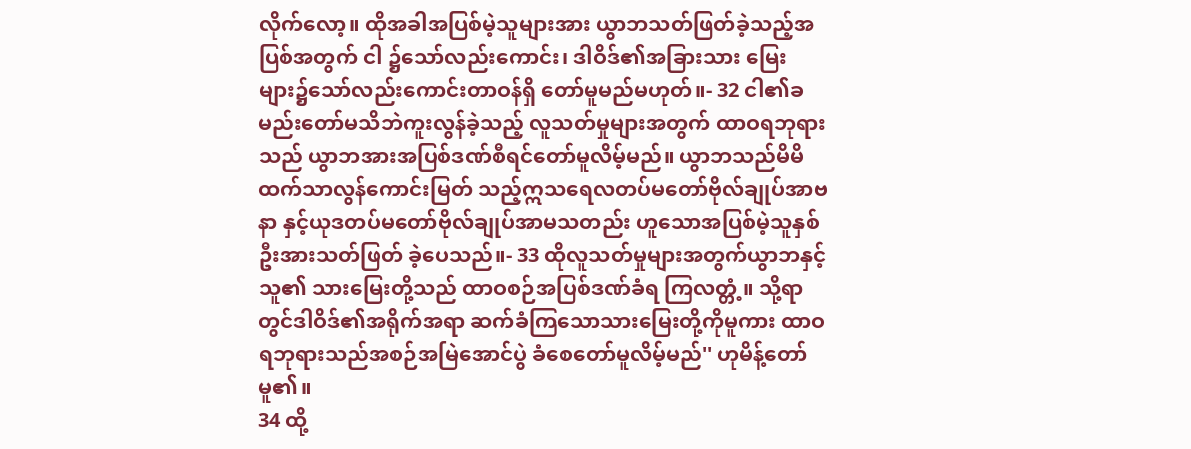လိုက်လော့။ ထိုအခါအပြစ်မဲ့သူများအား ယွာဘသတ်ဖြတ်ခဲ့သည့်အပြစ်အတွက် ငါ ၌သော်လည်းကောင်း၊ ဒါဝိဒ်၏အခြားသား မြေးများ၌သော်လည်းကောင်းတာဝန်ရှိ တော်မူမည်မဟုတ်။- 32 ငါ၏ခမည်းတော်မသိဘဲကူးလွန်ခဲ့သည့် လူသတ်မှုများအတွက် ထာဝရဘုရားသည် ယွာဘအားအပြစ်ဒဏ်စီရင်တော်မူလိမ့်မည်။ ယွာဘသည်မိမိထက်သာလွန်ကောင်းမြတ် သည့်ဣသရေလတပ်မတော်ဗိုလ်ချုပ်အာဗနာ နှင့်ယုဒတပ်မတော်ဗိုလ်ချုပ်အာမသတည်း ဟူသောအပြစ်မဲ့သူနှစ်ဦးအားသတ်ဖြတ် ခဲ့ပေသည်။- 33 ထိုလူသတ်မှုများအတွက်ယွာဘနှင့်သူ၏ သားမြေးတို့သည် ထာဝစဉ်အပြစ်ဒဏ်ခံရ ကြလတ္တံ့။ သို့ရာတွင်ဒါဝိဒ်၏အရိုက်အရာ ဆက်ခံကြသောသားမြေးတို့ကိုမူကား ထာဝရဘုရားသည်အစဉ်အမြဲအောင်ပွဲ ခံစေတော်မူလိမ့်မည်'' ဟုမိန့်တော်မူ၏။
34 ထို့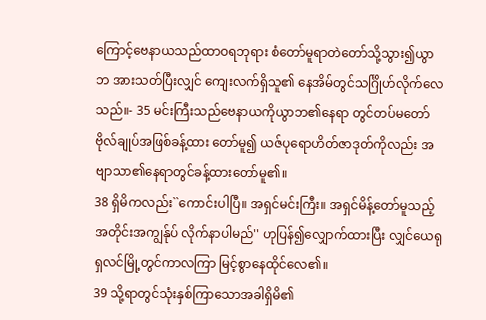ကြောင့်ဗေနာယသည်ထာဝရဘုရား စံတော်မူရာတဲတော်သို့သွား၍ယွာဘ အားသတ်ပြီးလျှင် ကျေးလက်ရှိသူ၏ နေအိမ်တွင်သင်္ဂြိုဟ်လိုက်လေသည်။- 35 မင်းကြီးသည်ဗေနာယကိုယွာဘ၏နေရာ တွင်တပ်မတော်ဗိုလ်ချုပ်အဖြစ်ခန့်ထား တော်မူ၍ ယဇ်ပုရောဟိတ်ဇာဒုတ်ကိုလည်း အဗျာသာ၏နေရာတွင်ခန့်ထားတော်မူ၏။
38 ရှိမိကလည်း``ကောင်းပါပြီ။ အရှင်မင်းကြီး။ အရှင်မိန့်တော်မူသည့်အတိုင်းအကျွန်ုပ် လိုက်နာပါမည်'' ဟုပြန်၍လျှောက်ထားပြီး လျှင်ယေရုရှလင်မြို့တွင်ကာလကြာ မြင့်စွာနေထိုင်လေ၏။
39 သို့ရာတွင်သုံးနှစ်ကြာသောအခါရှိမိ၏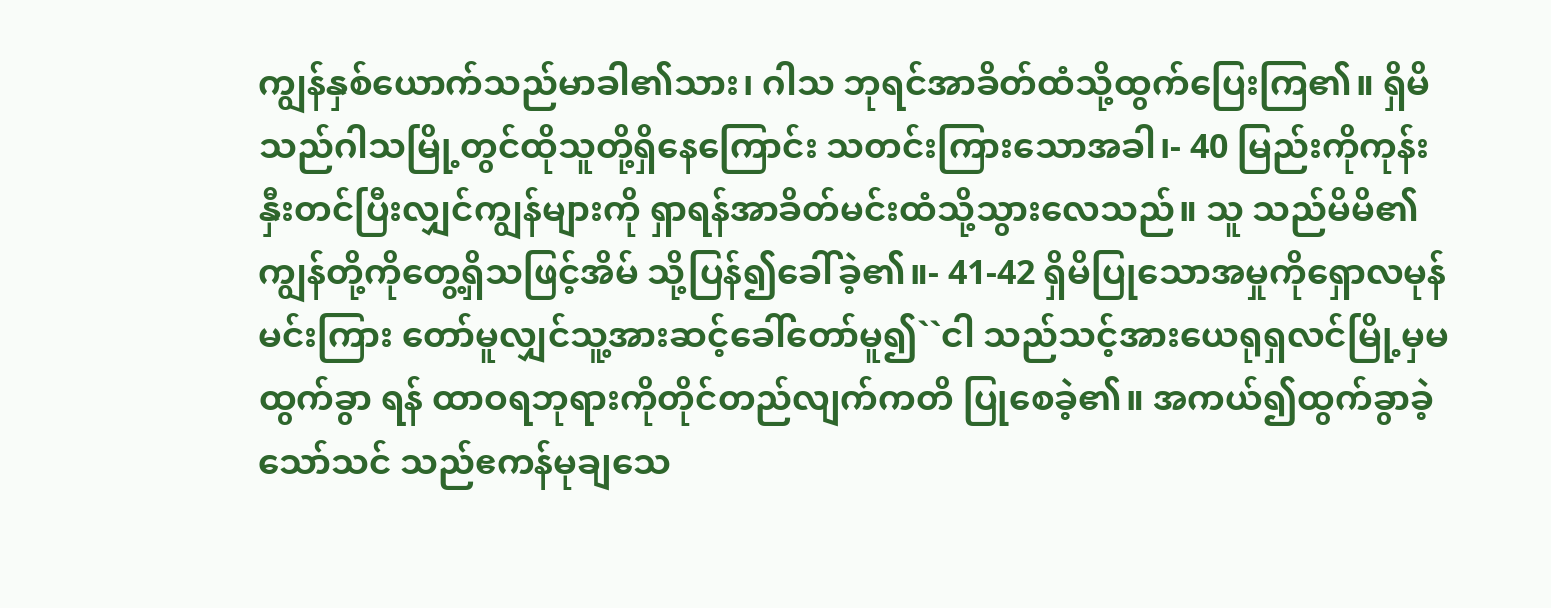ကျွန်နှစ်ယောက်သည်မာခါ၏သား၊ ဂါသ ဘုရင်အာခိတ်ထံသို့ထွက်ပြေးကြ၏။ ရှိမိ သည်ဂါသမြို့တွင်ထိုသူတို့ရှိနေကြောင်း သတင်းကြားသောအခါ၊- 40 မြည်းကိုကုန်းနှီးတင်ပြီးလျှင်ကျွန်များကို ရှာရန်အာခိတ်မင်းထံသို့သွားလေသည်။ သူ သည်မိမိ၏ကျွန်တို့ကိုတွေ့ရှိသဖြင့်အိမ် သို့ပြန်၍ခေါ်ခဲ့၏။- 41-42 ရှိမိပြုသောအမှုကိုရှောလမုန်မင်းကြား တော်မူလျှင်သူ့အားဆင့်ခေါ်တော်မူ၍``ငါ သည်သင့်အားယေရုရှလင်မြို့မှမထွက်ခွာ ရန် ထာဝရဘုရားကိုတိုင်တည်လျက်ကတိ ပြုစေခဲ့၏။ အကယ်၍ထွက်ခွာခဲ့သော်သင် သည်ဧကန်မုချသေ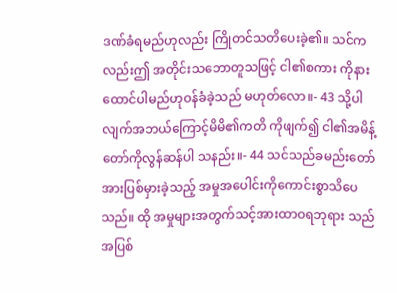ဒဏ်ခံရမည်ဟုလည်း ကြိုတင်သတိပေးခဲ့၏။ သင်ကလည်းဤ အတိုင်းသဘောတူသဖြင့် ငါ၏စကား ကိုနားထောင်ပါမည်ဟုဝန်ခံခဲ့သည် မဟုတ်လော။- 43 သို့ပါလျက်အဘယ်ကြောင့်မိမိ၏ကတိ ကိုဖျက်၍ ငါ၏အမိန့်တော်ကိုလွန်ဆန်ပါ သနည်း။- 44 သင်သည်ခမည်းတော်အားပြစ်မှားခဲ့သည့် အမှုအပေါင်းကိုကောင်းစွာသိပေသည်။ ထို အမှုများအတွက်သင့်အားထာဝရဘုရား သည်အပြစ်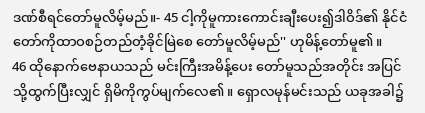ဒဏ်စီရင်တော်မူလိမ့်မည်။- 45 ငါ့ကိုမူကားကောင်းချီးပေး၍ဒါဝိဒ်၏ နိုင်ငံတော်ကိုထာဝစဉ်တည်တံ့ခိုင်မြဲစေ တော်မူလိမ့်မည်'' ဟုမိန့်တော်မူ၏။
46 ထိုနောက်ဗေနာယသည် မင်းကြီးအမိန့်ပေး တော်မူသည်အတိုင်း အပြင်သို့ထွက်ပြီးလျှင် ရှိမိကိုကွပ်မျက်လေ၏။ ရှောလမုန်မင်းသည် ယခုအခါ၌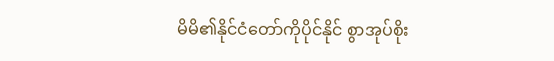မိမိ၏နိုင်ငံတော်ကိုပိုင်နိုင် စွာအုပ်စိုး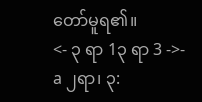တော်မူရ၏။
<- ၃ ရာ 1၃ ရာ 3 ->- a ၂ရာ၊ ၃: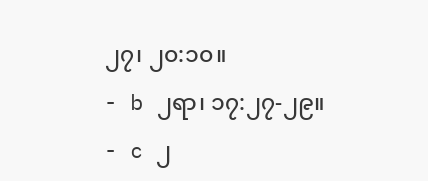၂၇၊ ၂၀:၁၀။
- b ၂ရာ၊ ၁၇:၂၇-၂၉။
- c ၂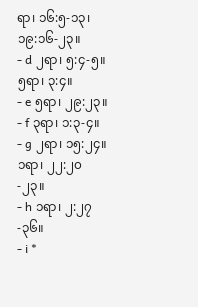ရာ၊ ၁၆:၅-၁၃၊ ၁၉:၁၆-၂၃။
- d ၂ရာ၊ ၅:၄-၅။ ၅ရာ၊ ၃:၄။
- e ၅ရာ၊ ၂၉:၂၃။
- f ၃ရာ၊ ၁:၃-၄။
- g ၂ရာ၊ ၁၅:၂၄။ ၁ရာ၊ ၂၂:၂၀-၂၃။
- h ၁ရာ၊ ၂:၂၇-၃၆။
- i *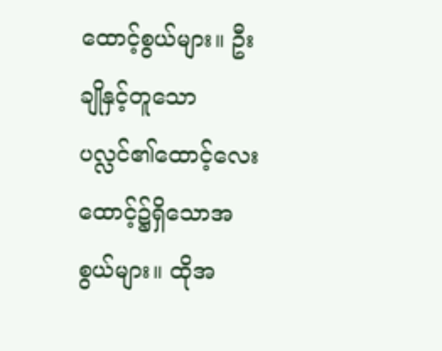ထောင့်စွယ်များ။ ဦးချိုနှင့်တူသောပလ္လင်၏ထောင့်လေး ထောင့်၌ရှိသောအစွယ်များ။ ထိုအ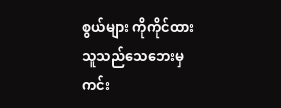စွယ်များ ကိုကိုင်ထားသူသည်သေဘေးမှကင်း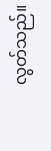လွတ်သည်။